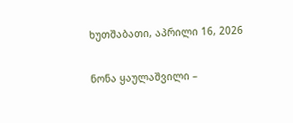ხუთშაბათი, აპრილი 16, 2026

ნონა ყაულაშვილი –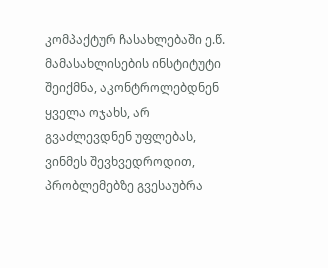კომპაქტურ ჩასახლებაში ე.წ. მამასახლისების ინსტიტუტი შეიქმნა, აკონტროლებდნენ ყველა ოჯახს, არ გვაძლევდნენ უფლებას, ვინმეს შევხვედროდით, პრობლემებზე გვესაუბრა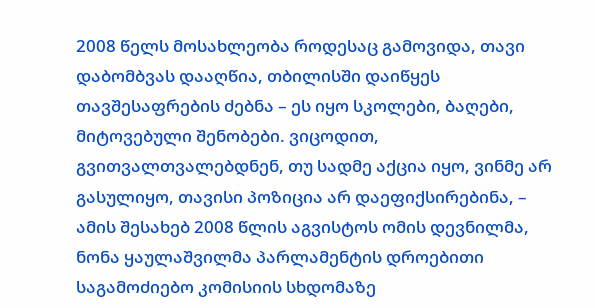2008 წელს მოსახლეობა როდესაც გამოვიდა, თავი დაბომბვას დააღწია, თბილისში დაიწყეს თავშესაფრების ძებნა – ეს იყო სკოლები, ბაღები, მიტოვებული შენობები. ვიცოდით, გვითვალთვალებდნენ, თუ სადმე აქცია იყო, ვინმე არ გასულიყო, თავისი პოზიცია არ დაეფიქსირებინა, – ამის შესახებ 2008 წლის აგვისტოს ომის დევნილმა, ნონა ყაულაშვილმა პარლამენტის დროებითი საგამოძიებო კომისიის სხდომაზე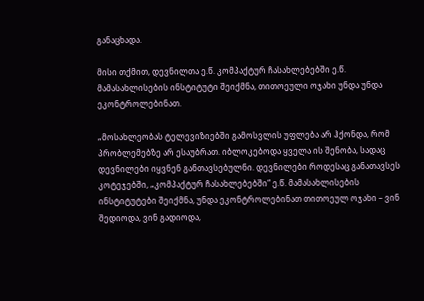განაცხადა.

მისი თქმით, დევნილთა ე.წ. კომპაქტურ ჩასახლებებში ე.წ. მამასახლისების ინსტიტუტი შეიქმნა, თითოეული ოჯახი უნდა უნდა ეკონტროლებინათ.

„მოსახლეობას ტელევიზიებში გამოსვლის უფლება არ ჰქონდა, რომ პრობლემებზე არ ესაუბრათ. იბლოკებოდა ყველა ის შენობა, სადაც დევნილები იყვნენ განთავსებულნი. დევნილები როდესაც განათავსეს კოტეჯებში, „კომპაქტურ ჩასახლებებში“ ე.წ. მამასახლისების ინსტიტუტები შეიქმნა, უნდა ეკონტროლებინათ თითოეულ ოჯახი – ვინ შედიოდა, ვინ გადიოდა,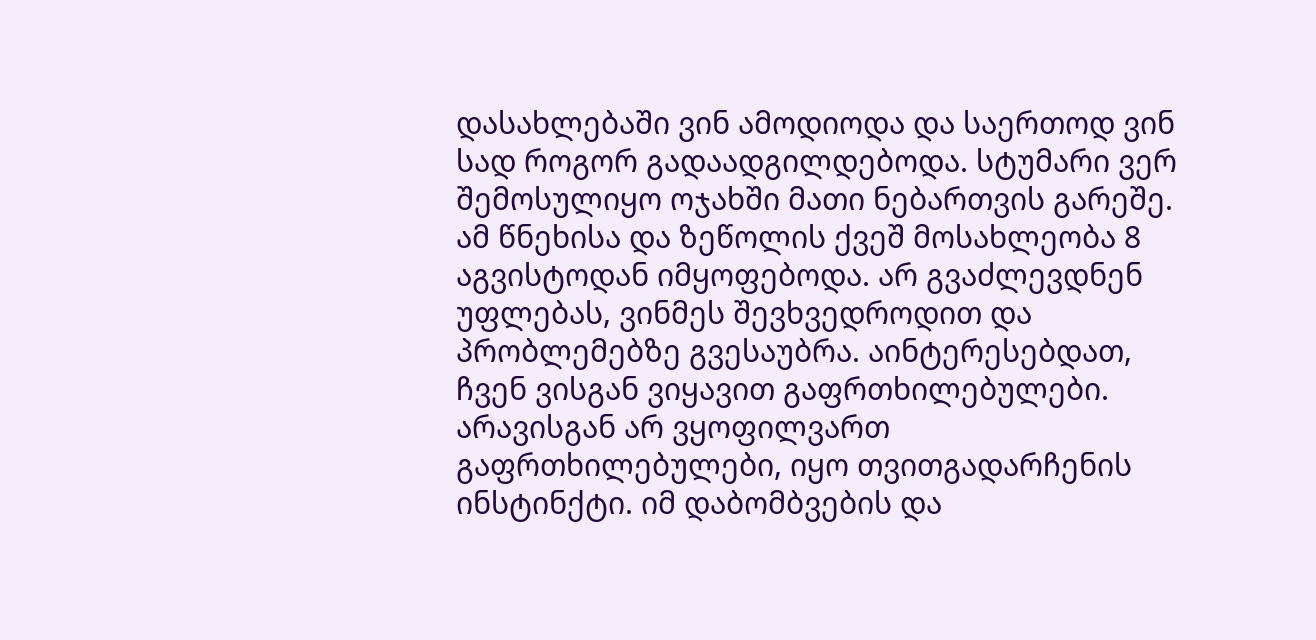დასახლებაში ვინ ამოდიოდა და საერთოდ ვინ სად როგორ გადაადგილდებოდა. სტუმარი ვერ შემოსულიყო ოჯახში მათი ნებართვის გარეშე. ამ წნეხისა და ზეწოლის ქვეშ მოსახლეობა 8 აგვისტოდან იმყოფებოდა. არ გვაძლევდნენ უფლებას, ვინმეს შევხვედროდით და პრობლემებზე გვესაუბრა. აინტერესებდათ, ჩვენ ვისგან ვიყავით გაფრთხილებულები. არავისგან არ ვყოფილვართ გაფრთხილებულები, იყო თვითგადარჩენის ინსტინქტი. იმ დაბომბვების და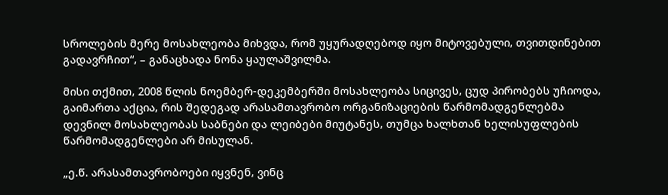სროლების მერე მოსახლეობა მიხვდა, რომ უყურადღებოდ იყო მიტოვებული, თვითდინებით გადავრჩით“, – განაცხადა ნონა ყაულაშვილმა.

მისი თქმით, 2008 წლის ნოემბერ-დეკემბერში მოსახლეობა სიცივეს, ცუდ პირობებს უჩიოდა, გაიმართა აქცია, რის შედეგად არასამთავრობო ორგანიზაციების წარმომადგენლებმა დევნილ მოსახლეობას საბნები და ლეიბები მიუტანეს, თუმცა ხალხთან ხელისუფლების წარმომადგენლები არ მისულან.

„ე.წ. არასამთავრობოები იყვნენ, ვინც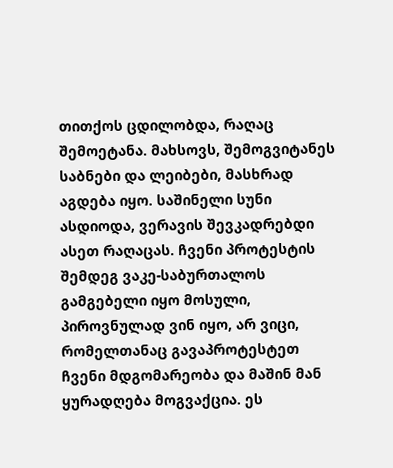თითქოს ცდილობდა, რაღაც შემოეტანა. მახსოვს, შემოგვიტანეს საბნები და ლეიბები, მასხრად აგდება იყო. საშინელი სუნი ასდიოდა, ვერავის შევკადრებდი ასეთ რაღაცას. ჩვენი პროტესტის შემდეგ ვაკე-საბურთალოს გამგებელი იყო მოსული, პიროვნულად ვინ იყო, არ ვიცი, რომელთანაც გავაპროტესტეთ ჩვენი მდგომარეობა და მაშინ მან ყურადღება მოგვაქცია. ეს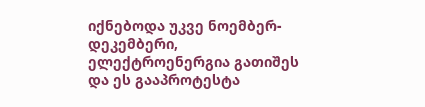იქნებოდა უკვე ნოემბერ-დეკემბერი, ელექტროენერგია გათიშეს და ეს გააპროტესტა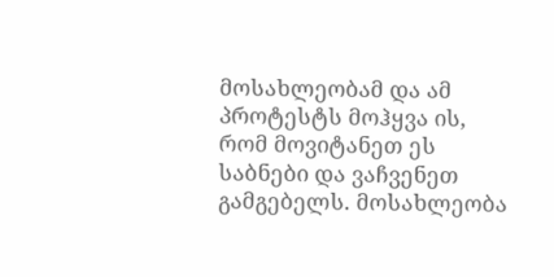მოსახლეობამ და ამ პროტესტს მოჰყვა ის, რომ მოვიტანეთ ეს საბნები და ვაჩვენეთ გამგებელს. მოსახლეობა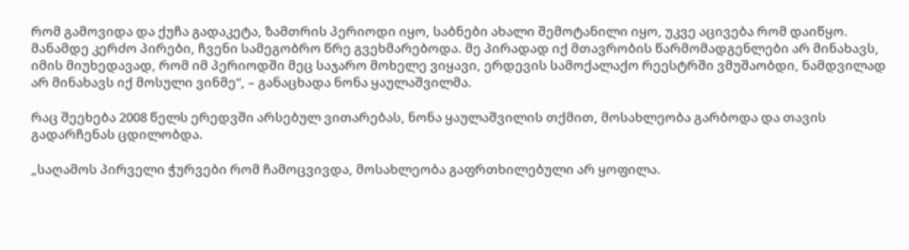რომ გამოვიდა და ქუჩა გადაკეტა, ზამთრის პერიოდი იყო, საბნები ახალი შემოტანილი იყო, უკვე აცივება რომ დაიწყო. მანამდე კერძო პირები, ჩვენი სამეგობრო წრე გვეხმარებოდა. მე პირადად იქ მთავრობის წარმომადგენლები არ მინახავს, იმის მიუხედავად, რომ იმ პერიოდში მეც საჯარო მოხელე ვიყავი, ერდევის სამოქალაქო რეესტრში ვმუშაობდი, ნამდვილად არ მინახავს იქ მოსული ვინმე“, – განაცხადა ნონა ყაულაშვილმა.

რაც შეეხება 2008 წელს ერედვში არსებულ ვითარებას, ნონა ყაულაშვილის თქმით, მოსახლეობა გარბოდა და თავის გადარჩენას ცდილობდა.

„საღამოს პირველი ჭურვები რომ ჩამოცვივდა, მოსახლეობა გაფრთხილებული არ ყოფილა.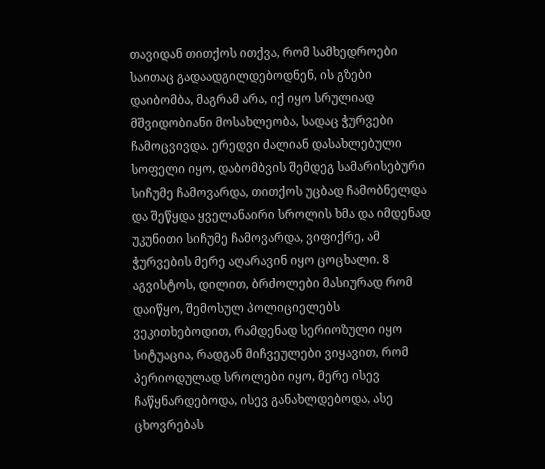თავიდან თითქოს ითქვა, რომ სამხედროები საითაც გადაადგილდებოდნენ, ის გზები დაიბომბა, მაგრამ არა, იქ იყო სრულიად მშვიდობიანი მოსახლეობა, სადაც ჭურვები ჩამოცვივდა. ერედვი ძალიან დასახლებული სოფელი იყო, დაბომბვის შემდეგ სამარისებური სიჩუმე ჩამოვარდა, თითქოს უცბად ჩამობნელდა და შეწყდა ყველანაირი სროლის ხმა და იმდენად უკუნითი სიჩუმე ჩამოვარდა, ვიფიქრე, ამ ჭურვების მერე აღარავინ იყო ცოცხალი. 8 აგვისტოს, დილით, ბრძოლები მასიურად რომ დაიწყო, შემოსულ პოლიციელებს ვეკითხებოდით, რამდენად სერიოზული იყო სიტუაცია, რადგან მიჩვეულები ვიყავით, რომ პერიოდულად სროლები იყო, მერე ისევ ჩაწყნარდებოდა, ისევ განახლდებოდა, ასე ცხოვრებას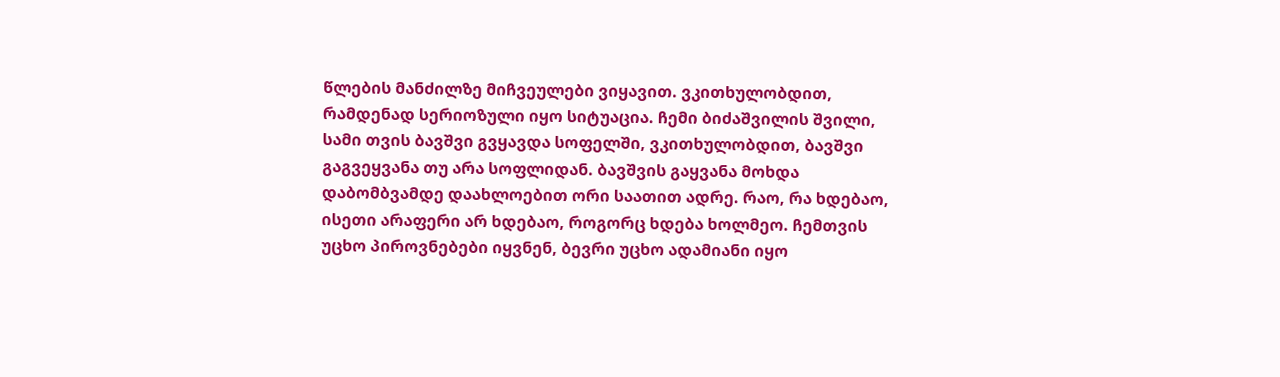წლების მანძილზე მიჩვეულები ვიყავით. ვკითხულობდით, რამდენად სერიოზული იყო სიტუაცია. ჩემი ბიძაშვილის შვილი, სამი თვის ბავშვი გვყავდა სოფელში, ვკითხულობდით, ბავშვი გაგვეყვანა თუ არა სოფლიდან. ბავშვის გაყვანა მოხდა დაბომბვამდე დაახლოებით ორი საათით ადრე. რაო, რა ხდებაო, ისეთი არაფერი არ ხდებაო, როგორც ხდება ხოლმეო. ჩემთვის უცხო პიროვნებები იყვნენ, ბევრი უცხო ადამიანი იყო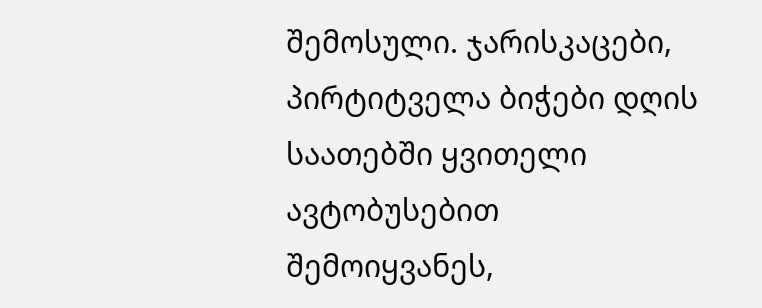შემოსული. ჯარისკაცები, პირტიტველა ბიჭები დღის საათებში ყვითელი ავტობუსებით შემოიყვანეს,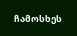ჩამოსხეს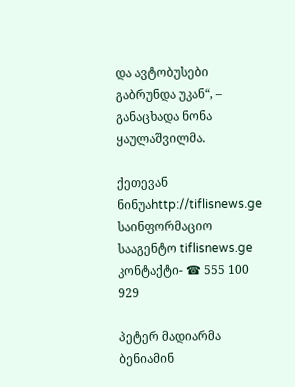და ავტობუსები გაბრუნდა უკან“, – განაცხადა ნონა ყაულაშვილმა.

ქეთევან ნინუაhttp://tiflisnews.ge
საინფორმაციო სააგენტო tiflisnews.ge კონტაქტი- ☎ 555 100 929

პეტერ მადიარმა ბენიამინ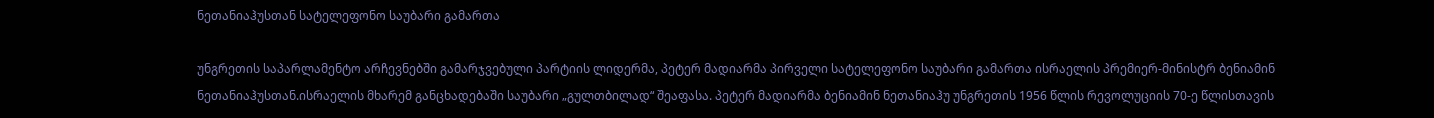ნეთანიაჰუსთან სატელეფონო საუბარი გამართა

უნგრეთის საპარლამენტო არჩევნებში გამარჯვებული პარტიის ლიდერმა, პეტერ მადიარმა პირველი სატელეფონო საუბარი გამართა ისრაელის პრემიერ-მინისტრ ბენიამინ ნეთანიაჰუსთან.ისრაელის მხარემ განცხადებაში საუბარი „გულთბილად“ შეაფასა. პეტერ მადიარმა ბენიამინ ნეთანიაჰუ უნგრეთის 1956 წლის რევოლუციის 70-ე წლისთავის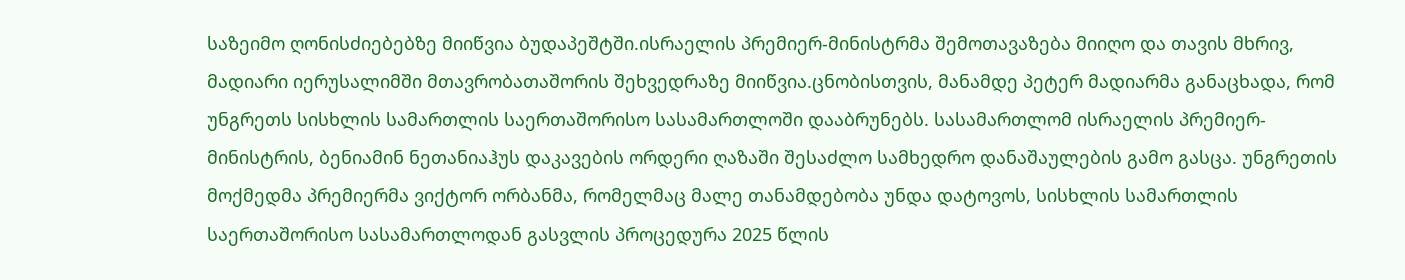საზეიმო ღონისძიებებზე მიიწვია ბუდაპეშტში.ისრაელის პრემიერ-მინისტრმა შემოთავაზება მიიღო და თავის მხრივ, მადიარი იერუსალიმში მთავრობათაშორის შეხვედრაზე მიიწვია.ცნობისთვის, მანამდე პეტერ მადიარმა განაცხადა, რომ უნგრეთს სისხლის სამართლის საერთაშორისო სასამართლოში დააბრუნებს. სასამართლომ ისრაელის პრემიერ-მინისტრის, ბენიამინ ნეთანიაჰუს დაკავების ორდერი ღაზაში შესაძლო სამხედრო დანაშაულების გამო გასცა. უნგრეთის მოქმედმა პრემიერმა ვიქტორ ორბანმა, რომელმაც მალე თანამდებობა უნდა დატოვოს, სისხლის სამართლის საერთაშორისო სასამართლოდან გასვლის პროცედურა 2025 წლის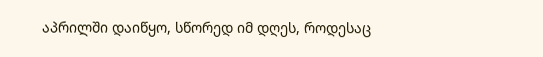აპრილში დაიწყო, სწორედ იმ დღეს, როდესაც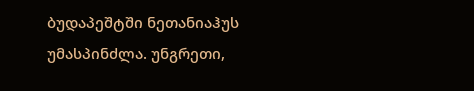ბუდაპეშტში ნეთანიაჰუს უმასპინძლა. უნგრეთი,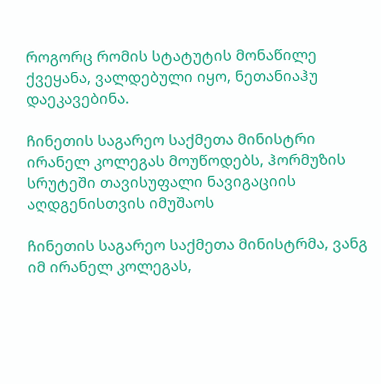როგორც რომის სტატუტის მონაწილე ქვეყანა, ვალდებული იყო, ნეთანიაჰუ დაეკავებინა.

ჩინეთის საგარეო საქმეთა მინისტრი ირანელ კოლეგას მოუწოდებს, ჰორმუზის სრუტეში თავისუფალი ნავიგაციის აღდგენისთვის იმუშაოს

ჩინეთის საგარეო საქმეთა მინისტრმა, ვანგ იმ ირანელ კოლეგას,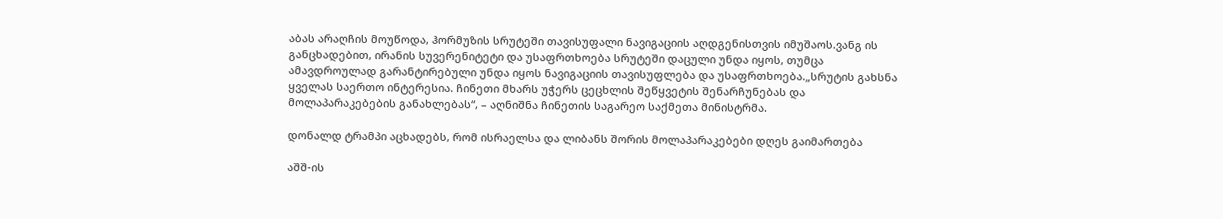აბას არაღჩის მოუწოდა, ჰორმუზის სრუტეში თავისუფალი ნავიგაციის აღდგენისთვის იმუშაოს.ვანგ ის განცხადებით, ირანის სუვერენიტეტი და უსაფრთხოება სრუტეში დაცული უნდა იყოს, თუმცა ამავდროულად გარანტირებული უნდა იყოს ნავიგაციის თავისუფლება და უსაფრთხოება.„სრუტის გახსნა ყველას საერთო ინტერესია. ჩინეთი მხარს უჭერს ცეცხლის შეწყვეტის შენარჩუნებას და მოლაპარაკებების განახლებას“, – აღნიშნა ჩინეთის საგარეო საქმეთა მინისტრმა.

დონალდ ტრამპი აცხადებს, რომ ისრაელსა და ლიბანს შორის მოლაპარაკებები დღეს გაიმართება

აშშ-ის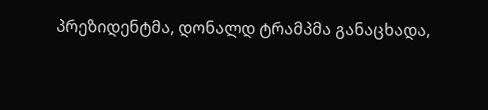პრეზიდენტმა, დონალდ ტრამპმა განაცხადა,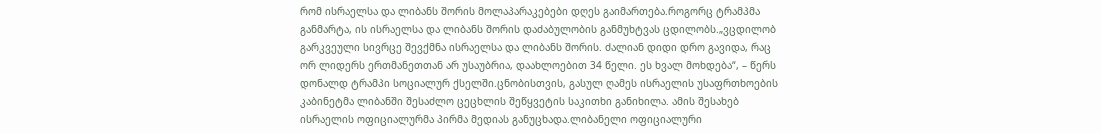რომ ისრაელსა და ლიბანს შორის მოლაპარაკებები დღეს გაიმართება.როგორც ტრამპმა განმარტა, ის ისრაელსა და ლიბანს შორის დაძაბულობის განმუხტვას ცდილობს.„ვცდილობ გარკვეული სივრცე შევქმნა ისრაელსა და ლიბანს შორის. ძალიან დიდი დრო გავიდა, რაც ორ ლიდერს ერთმანეთთან არ უსაუბრია, დაახლოებით 34 წელი. ეს ხვალ მოხდება“, – წერს დონალდ ტრამპი სოციალურ ქსელში.ცნობისთვის, გასულ ღამეს ისრაელის უსაფრთხოების კაბინეტმა ლიბანში შესაძლო ცეცხლის შეწყვეტის საკითხი განიხილა. ამის შესახებ ისრაელის ოფიციალურმა პირმა მედიას განუცხადა.ლიბანელი ოფიციალური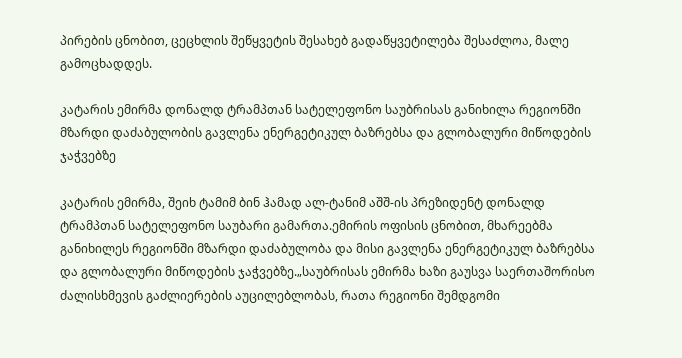პირების ცნობით, ცეცხლის შეწყვეტის შესახებ გადაწყვეტილება შესაძლოა, მალე გამოცხადდეს.

კატარის ემირმა დონალდ ტრამპთან სატელეფონო საუბრისას განიხილა რეგიონში მზარდი დაძაბულობის გავლენა ენერგეტიკულ ბაზრებსა და გლობალური მიწოდების ჯაჭვებზე

კატარის ემირმა, შეიხ ტამიმ ბინ ჰამად ალ-ტანიმ აშშ-ის პრეზიდენტ დონალდ ტრამპთან სატელეფონო საუბარი გამართა.ემირის ოფისის ცნობით, მხარეებმა განიხილეს რეგიონში მზარდი დაძაბულობა და მისი გავლენა ენერგეტიკულ ბაზრებსა და გლობალური მიწოდების ჯაჭვებზე.„საუბრისას ემირმა ხაზი გაუსვა საერთაშორისო ძალისხმევის გაძლიერების აუცილებლობას, რათა რეგიონი შემდგომი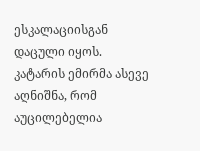ესკალაციისგან დაცული იყოს. კატარის ემირმა ასევე აღნიშნა, რომ აუცილებელია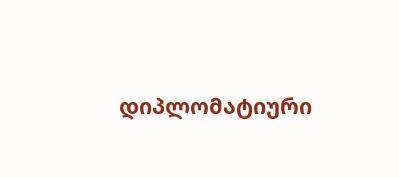დიპლომატიური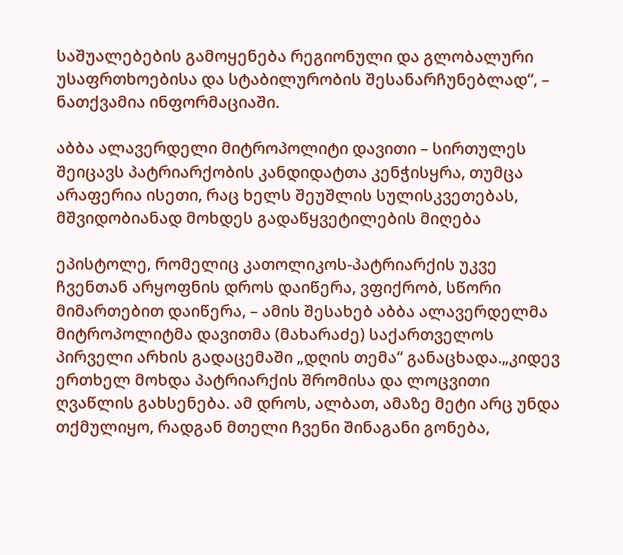საშუალებების გამოყენება რეგიონული და გლობალური უსაფრთხოებისა და სტაბილურობის შესანარჩუნებლად“, – ნათქვამია ინფორმაციაში.

აბბა ალავერდელი მიტროპოლიტი დავითი – სირთულეს შეიცავს პატრიარქობის კანდიდატთა კენჭისყრა, თუმცა არაფერია ისეთი, რაც ხელს შეუშლის სულისკვეთებას, მშვიდობიანად მოხდეს გადაწყვეტილების მიღება

ეპისტოლე, რომელიც კათოლიკოს-პატრიარქის უკვე ჩვენთან არყოფნის დროს დაიწერა, ვფიქრობ, სწორი მიმართებით დაიწერა, – ამის შესახებ აბბა ალავერდელმა მიტროპოლიტმა დავითმა (მახარაძე) საქართველოს პირველი არხის გადაცემაში „დღის თემა“ განაცხადა.„კიდევ ერთხელ მოხდა პატრიარქის შრომისა და ლოცვითი ღვაწლის გახსენება. ამ დროს, ალბათ, ამაზე მეტი არც უნდა თქმულიყო, რადგან მთელი ჩვენი შინაგანი გონება,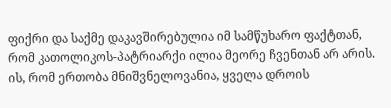ფიქრი და საქმე დაკავშირებულია იმ სამწუხარო ფაქტთან, რომ კათოლიკოს-პატრიარქი ილია მეორე ჩვენთან არ არის. ის, რომ ერთობა მნიშვნელოვანია, ყველა დროის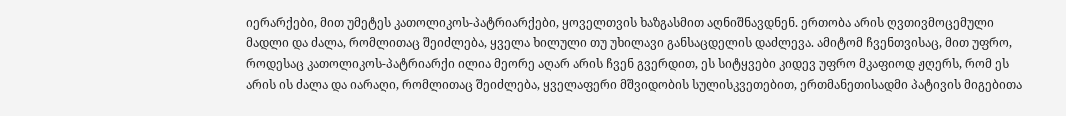იერარქები, მით უმეტეს კათოლიკოს-პატრიარქები, ყოველთვის ხაზგასმით აღნიშნავდნენ. ერთობა არის ღვთივმოცემული მადლი და ძალა, რომლითაც შეიძლება, ყველა ხილული თუ უხილავი განსაცდელის დაძლევა. ამიტომ ჩვენთვისაც, მით უფრო, როდესაც კათოლიკოს-პატრიარქი ილია მეორე აღარ არის ჩვენ გვერდით, ეს სიტყვები კიდევ უფრო მკაფიოდ ჟღერს, რომ ეს არის ის ძალა და იარაღი, რომლითაც შეიძლება, ყველაფერი მშვიდობის სულისკვეთებით, ერთმანეთისადმი პატივის მიგებითა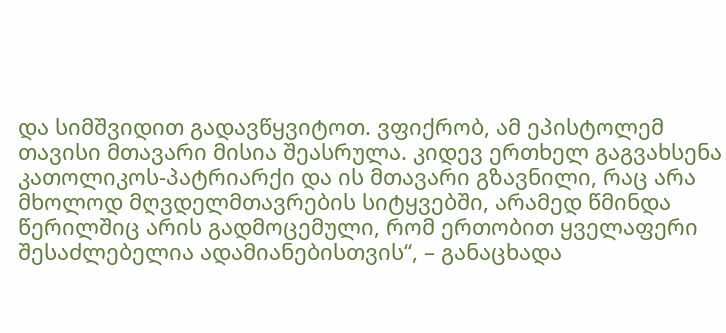და სიმშვიდით გადავწყვიტოთ. ვფიქრობ, ამ ეპისტოლემ თავისი მთავარი მისია შეასრულა. კიდევ ერთხელ გაგვახსენა კათოლიკოს-პატრიარქი და ის მთავარი გზავნილი, რაც არა მხოლოდ მღვდელმთავრების სიტყვებში, არამედ წმინდა წერილშიც არის გადმოცემული, რომ ერთობით ყველაფერი შესაძლებელია ადამიანებისთვის“, – განაცხადა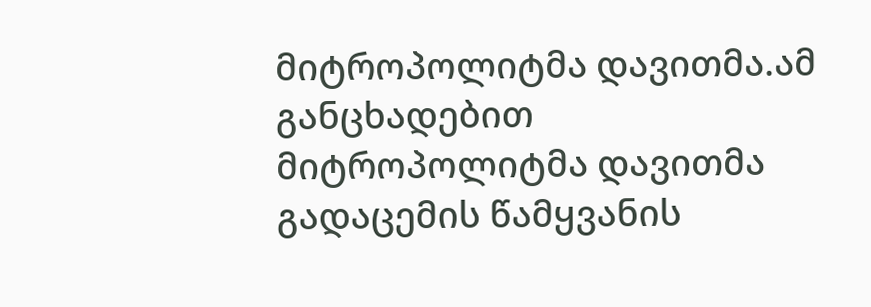მიტროპოლიტმა დავითმა.ამ განცხადებით მიტროპოლიტმა დავითმა გადაცემის წამყვანის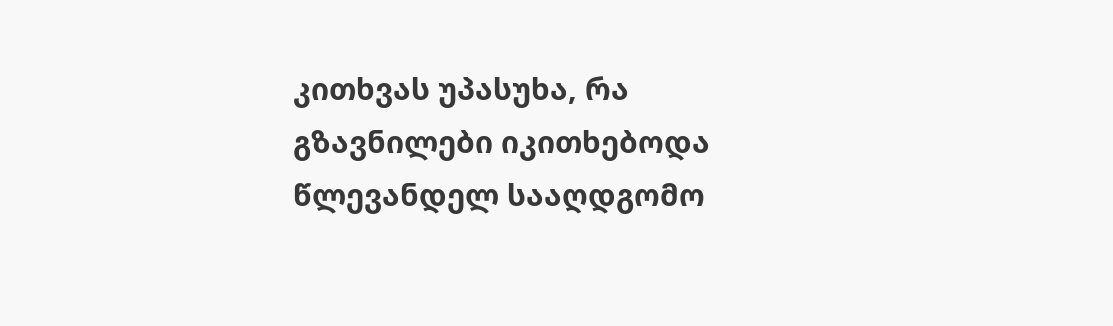კითხვას უპასუხა, რა გზავნილები იკითხებოდა წლევანდელ სააღდგომო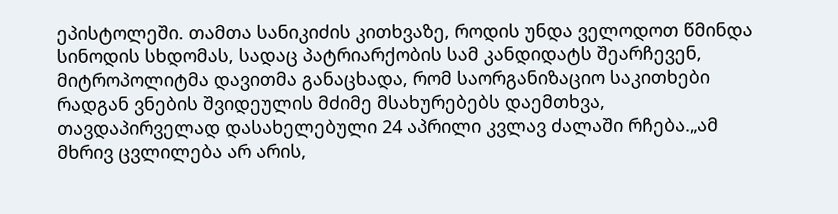ეპისტოლეში. თამთა სანიკიძის კითხვაზე, როდის უნდა ველოდოთ წმინდა სინოდის სხდომას, სადაც პატრიარქობის სამ კანდიდატს შეარჩევენ, მიტროპოლიტმა დავითმა განაცხადა, რომ საორგანიზაციო საკითხები რადგან ვნების შვიდეულის მძიმე მსახურებებს დაემთხვა, თავდაპირველად დასახელებული 24 აპრილი კვლავ ძალაში რჩება.„ამ მხრივ ცვლილება არ არის,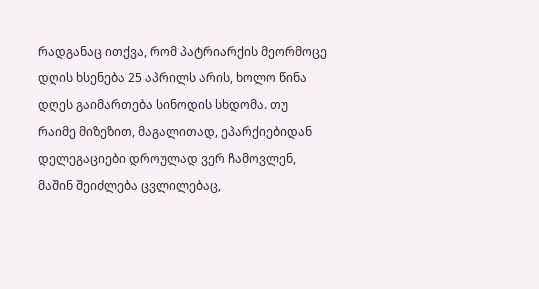რადგანაც ითქვა, რომ პატრიარქის მეორმოცე დღის ხსენება 25 აპრილს არის, ხოლო წინა დღეს გაიმართება სინოდის სხდომა. თუ რაიმე მიზეზით, მაგალითად, ეპარქიებიდან დელეგაციები დროულად ვერ ჩამოვლენ, მაშინ შეიძლება ცვლილებაც,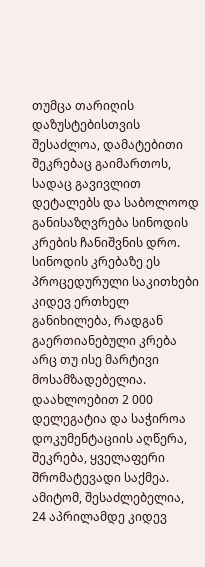თუმცა თარიღის დაზუსტებისთვის შესაძლოა, დამატებითი შეკრებაც გაიმართოს, სადაც გავივლით დეტალებს და საბოლოოდ განისაზღვრება სინოდის კრების ჩანიშვნის დრო. სინოდის კრებაზე ეს პროცედურული საკითხები კიდევ ერთხელ განიხილება, რადგან გაერთიანებული კრება არც თუ ისე მარტივი მოსამზადებელია. დაახლოებით 2 000 დელეგატია და საჭიროა დოკუმენტაციის აღწერა, შეკრება, ყველაფერი შრომატევადი საქმეა. ამიტომ, შესაძლებელია, 24 აპრილამდე კიდევ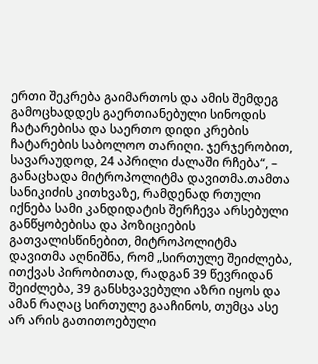ერთი შეკრება გაიმართოს და ამის შემდეგ გამოცხადდეს გაერთიანებული სინოდის ჩატარებისა და საერთო დიდი კრების ჩატარების საბოლოო თარიღი. ჯერჯერობით, სავარაუდოდ, 24 აპრილი ძალაში რჩება“, – განაცხადა მიტროპოლიტმა დავითმა.თამთა სანიკიძის კითხვაზე, რამდენად რთული იქნება სამი კანდიდატის შერჩევა არსებული განწყობებისა და პოზიციების გათვალისწინებით, მიტროპოლიტმა დავითმა აღნიშნა, რომ „სირთულე შეიძლება, ითქვას პირობითად, რადგან 39 წევრიდან შეიძლება, 39 განსხვავებული აზრი იყოს და ამან რაღაც სირთულე გააჩინოს, თუმცა ასე არ არის გათითოებული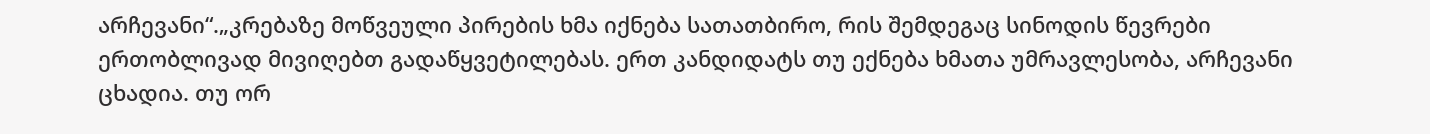არჩევანი“.„კრებაზე მოწვეული პირების ხმა იქნება სათათბირო, რის შემდეგაც სინოდის წევრები ერთობლივად მივიღებთ გადაწყვეტილებას. ერთ კანდიდატს თუ ექნება ხმათა უმრავლესობა, არჩევანი ცხადია. თუ ორ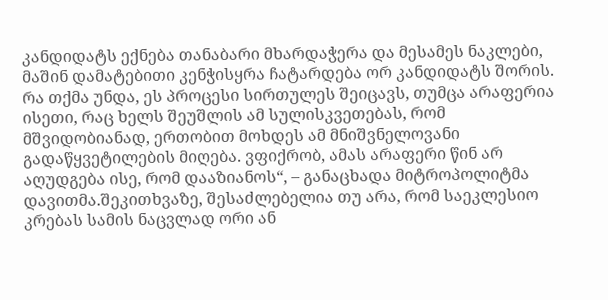კანდიდატს ექნება თანაბარი მხარდაჭერა და მესამეს ნაკლები, მაშინ დამატებითი კენჭისყრა ჩატარდება ორ კანდიდატს შორის. რა თქმა უნდა, ეს პროცესი სირთულეს შეიცავს, თუმცა არაფერია ისეთი, რაც ხელს შეუშლის ამ სულისკვეთებას, რომ მშვიდობიანად, ერთობით მოხდეს ამ მნიშვნელოვანი გადაწყვეტილების მიღება. ვფიქრობ, ამას არაფერი წინ არ აღუდგება ისე, რომ დააზიანოს“, – განაცხადა მიტროპოლიტმა დავითმა.შეკითხვაზე, შესაძლებელია თუ არა, რომ საეკლესიო კრებას სამის ნაცვლად ორი ან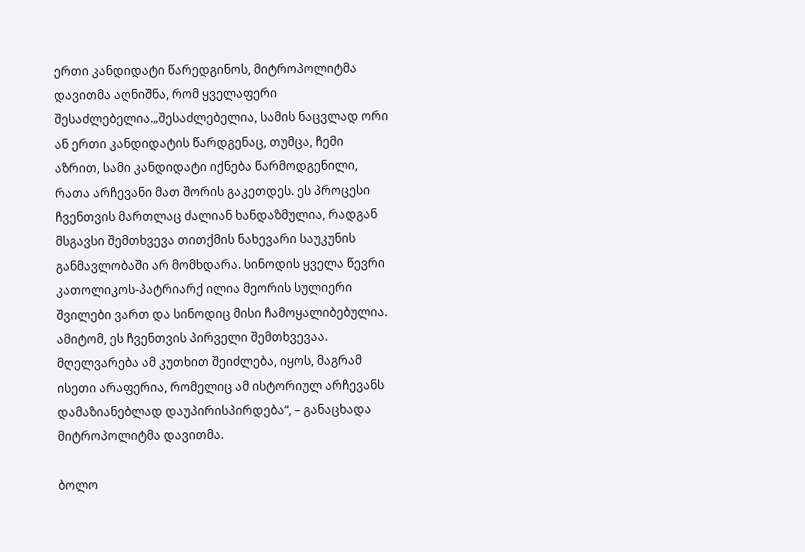ერთი კანდიდატი წარედგინოს, მიტროპოლიტმა დავითმა აღნიშნა, რომ ყველაფერი შესაძლებელია.„შესაძლებელია, სამის ნაცვლად ორი ან ერთი კანდიდატის წარდგენაც, თუმცა, ჩემი აზრით, სამი კანდიდატი იქნება წარმოდგენილი, რათა არჩევანი მათ შორის გაკეთდეს. ეს პროცესი ჩვენთვის მართლაც ძალიან ხანდაზმულია, რადგან მსგავსი შემთხვევა თითქმის ნახევარი საუკუნის განმავლობაში არ მომხდარა. სინოდის ყველა წევრი კათოლიკოს-პატრიარქ ილია მეორის სულიერი შვილები ვართ და სინოდიც მისი ჩამოყალიბებულია. ამიტომ, ეს ჩვენთვის პირველი შემთხვევაა. მღელვარება ამ კუთხით შეიძლება, იყოს, მაგრამ ისეთი არაფერია, რომელიც ამ ისტორიულ არჩევანს დამაზიანებლად დაუპირისპირდება“, – განაცხადა მიტროპოლიტმა დავითმა.

ბოლო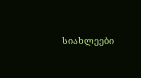სიახლეები